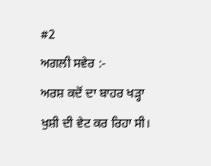#2
ਅਗਲੀ ਸਵੇਰ :-
ਅਰਸ਼ ਕਦੋਂ ਦਾ ਬਾਹਰ ਖੜ੍ਹਾ ਖੁਸ਼ੀ ਦੀ ਵੇਟ ਕਰ ਰਿਹਾ ਸੀ।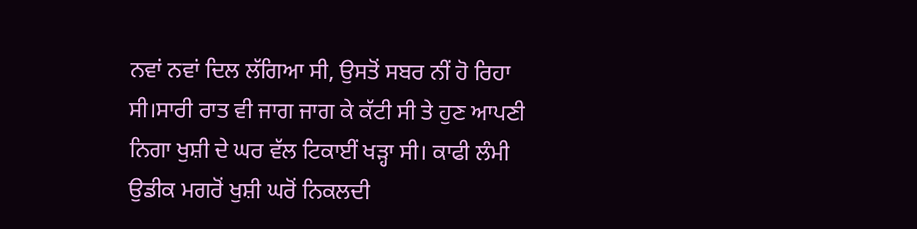ਨਵਾਂ ਨਵਾਂ ਦਿਲ ਲੱਗਿਆ ਸੀ, ਉਸਤੋਂ ਸਬਰ ਨੀਂ ਹੋ ਰਿਹਾ ਸੀ।ਸਾਰੀ ਰਾਤ ਵੀ ਜਾਗ ਜਾਗ ਕੇ ਕੱਟੀ ਸੀ ਤੇ ਹੁਣ ਆਪਣੀ ਨਿਗਾ ਖੁਸ਼ੀ ਦੇ ਘਰ ਵੱਲ ਟਿਕਾਈਂ ਖੜ੍ਹਾ ਸੀ। ਕਾਫੀ ਲੰਮੀ ਉਡੀਕ ਮਗਰੋਂ ਖੁਸ਼ੀ ਘਰੋਂ ਨਿਕਲਦੀ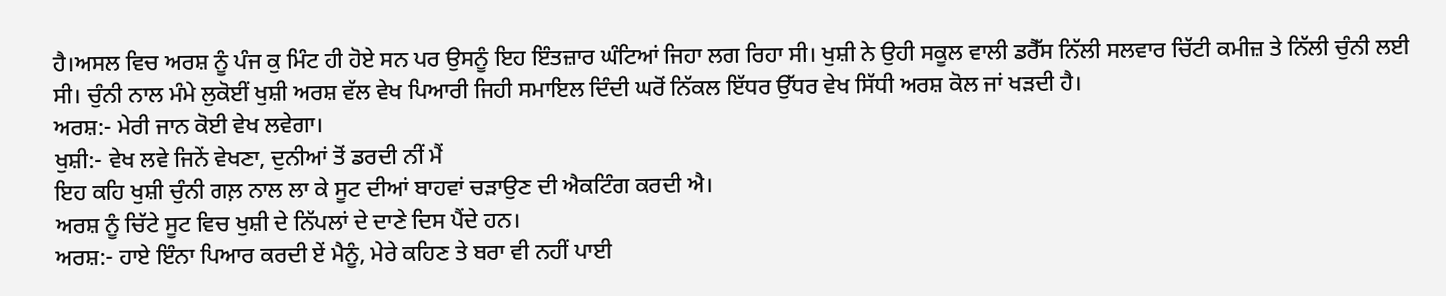ਹੈ।ਅਸਲ ਵਿਚ ਅਰਸ਼ ਨੂੰ ਪੰਜ ਕੁ ਮਿੰਟ ਹੀ ਹੋਏ ਸਨ ਪਰ ਉਸਨੂੰ ਇਹ ਇੰਤਜ਼ਾਰ ਘੰਟਿਆਂ ਜਿਹਾ ਲਗ ਰਿਹਾ ਸੀ। ਖੁਸ਼ੀ ਨੇ ਉਹੀ ਸਕੂਲ ਵਾਲੀ ਡਰੈੱਸ ਨਿੱਲੀ ਸਲਵਾਰ ਚਿੱਟੀ ਕਮੀਜ਼ ਤੇ ਨਿੱਲੀ ਚੁੰਨੀ ਲਈ ਸੀ। ਚੁੰਨੀ ਨਾਲ ਮੰਮੇ ਲੁਕੋਈਂ ਖੁਸ਼ੀ ਅਰਸ਼ ਵੱਲ ਵੇਖ ਪਿਆਰੀ ਜਿਹੀ ਸਮਾਇਲ ਦਿੰਦੀ ਘਰੋਂ ਨਿੱਕਲ ਇੱਧਰ ਉੱਧਰ ਵੇਖ ਸਿੱਧੀ ਅਰਸ਼ ਕੋਲ ਜਾਂ ਖੜਦੀ ਹੈ।
ਅਰਸ਼:- ਮੇਰੀ ਜਾਨ ਕੋਈ ਵੇਖ ਲਵੇਗਾ।
ਖੁਸ਼ੀ:- ਵੇਖ ਲਵੇ ਜਿਨੇਂ ਵੇਖਣਾ, ਦੁਨੀਆਂ ਤੋਂ ਡਰਦੀ ਨੀਂ ਮੈਂ
ਇਹ ਕਹਿ ਖੁਸ਼ੀ ਚੁੰਨੀ ਗਲ਼ ਨਾਲ ਲਾ ਕੇ ਸੂਟ ਦੀਆਂ ਬਾਹਵਾਂ ਚੜਾਉਣ ਦੀ ਐਕਟਿੰਗ ਕਰਦੀ ਐ।
ਅਰਸ਼ ਨੂੰ ਚਿੱਟੇ ਸੂਟ ਵਿਚ ਖੁਸ਼ੀ ਦੇ ਨਿੱਪਲਾਂ ਦੇ ਦਾਣੇ ਦਿਸ ਪੈਂਦੇ ਹਨ।
ਅਰਸ਼:- ਹਾਏ ਇੰਨਾ ਪਿਆਰ ਕਰਦੀ ਏਂ ਮੈਨੂੰ, ਮੇਰੇ ਕਹਿਣ ਤੇ ਬਰਾ ਵੀ ਨਹੀਂ ਪਾਈ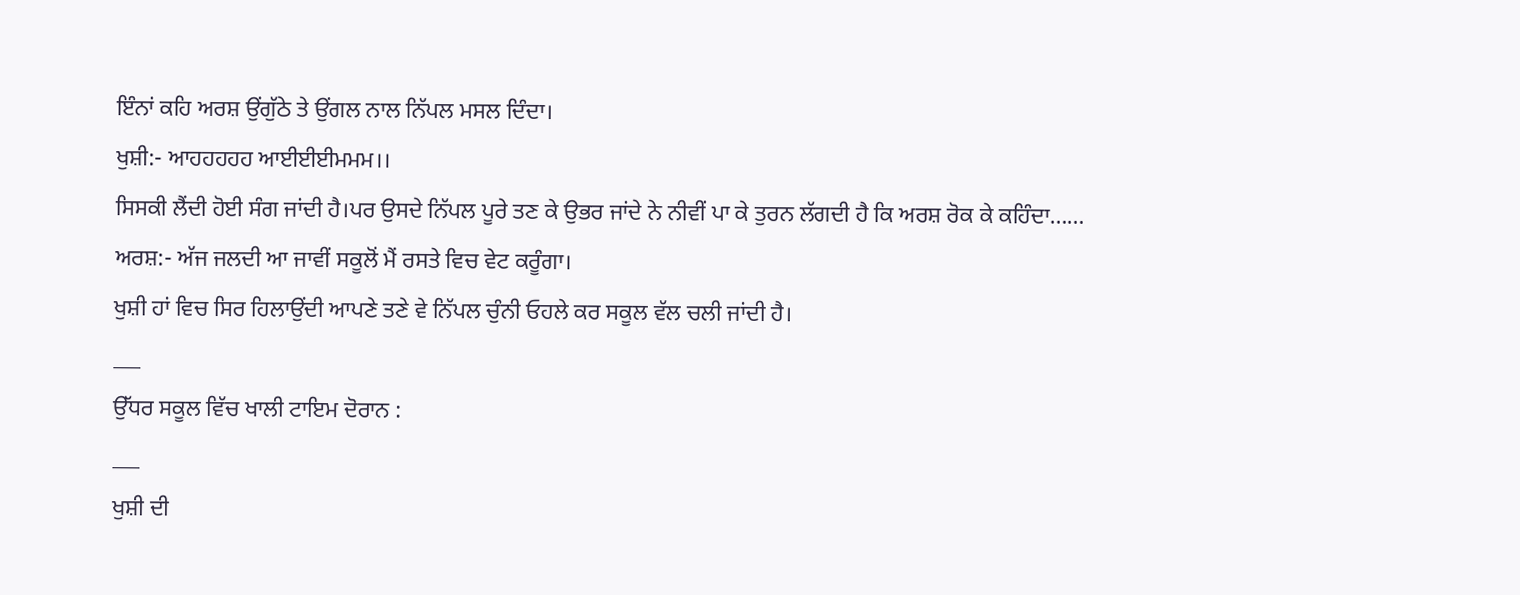ਇੰਨਾਂ ਕਹਿ ਅਰਸ਼ ਉਂਗੁੱਠੇ ਤੇ ਉਂਗਲ ਨਾਲ ਨਿੱਪਲ ਮਸਲ ਦਿੰਦਾ।
ਖੁਸ਼ੀ:- ਆਹਹਹਹਹ ਆਈਈਈਮਮਮ।।
ਸਿਸਕੀ ਲੈਂਦੀ ਹੋਈ ਸੰਗ ਜਾਂਦੀ ਹੈ।ਪਰ ਉਸਦੇ ਨਿੱਪਲ ਪੂਰੇ ਤਣ ਕੇ ਉਭਰ ਜਾਂਦੇ ਨੇ ਨੀਵੀਂ ਪਾ ਕੇ ਤੁਰਨ ਲੱਗਦੀ ਹੈ ਕਿ ਅਰਸ਼ ਰੋਕ ਕੇ ਕਹਿੰਦਾ……
ਅਰਸ਼:- ਅੱਜ ਜਲਦੀ ਆ ਜਾਵੀਂ ਸਕੂਲੋਂ ਮੈਂ ਰਸਤੇ ਵਿਚ ਵੇਟ ਕਰੂੰਗਾ।
ਖੁਸ਼ੀ ਹਾਂ ਵਿਚ ਸਿਰ ਹਿਲਾਉਂਦੀ ਆਪਣੇ ਤਣੇ ਵੇ ਨਿੱਪਲ ਚੁੰਨੀ ਓਹਲੇ ਕਰ ਸਕੂਲ ਵੱਲ ਚਲੀ ਜਾਂਦੀ ਹੈ।
___
ਉੱਧਰ ਸਕੂਲ ਵਿੱਚ ਖਾਲੀ ਟਾਇਮ ਦੋਰਾਨ :
___
ਖੁਸ਼ੀ ਦੀ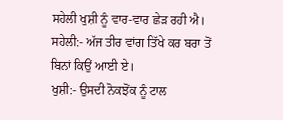ਸਹੇਲੀ ਖੁਸ਼ੀ ਨੂੰ ਵਾਰ-ਵਾਰ ਛੇੜ ਰਹੀ ਐ।
ਸਹੇਲੀ:- ਅੱਜ ਤੀਰ ਵਾਂਗ ਤਿੱਖੇ ਕਰ ਬਰਾ ਤੋਂ ਬਿਨਾਂ ਕਿਉਂ ਆਈ ਏ।
ਖੁਸ਼ੀ:- ਉਸਦੀ ਨੋਕਝੋਂਕ ਨੂੰ ਟਾਲ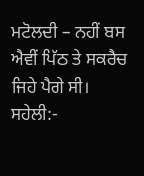ਮਟੋਲਦੀ – ਨਹੀਂ ਬਸ ਐਵੀਂ ਪਿੱਠ ਤੇ ਸਕਰੈਚ ਜਿਹੇ ਪੈਗੇ ਸੀ।
ਸਹੇਲੀ:-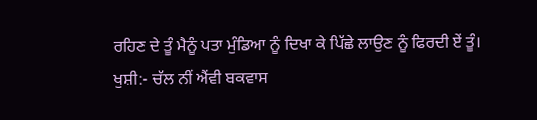ਰਹਿਣ ਦੇ ਤੂੰ ਮੈਨੂੰ ਪਤਾ ਮੁੰਡਿਆ ਨੂੰ ਦਿਖਾ ਕੇ ਪਿੱਛੇ ਲਾਉਣ ਨੂੰ ਫਿਰਦੀ ਏਂ ਤੂੰ।
ਖੁਸ਼ੀ:- ਚੱਲ ਨੀਂ ਐਂਵੀ ਬਕਵਾਸ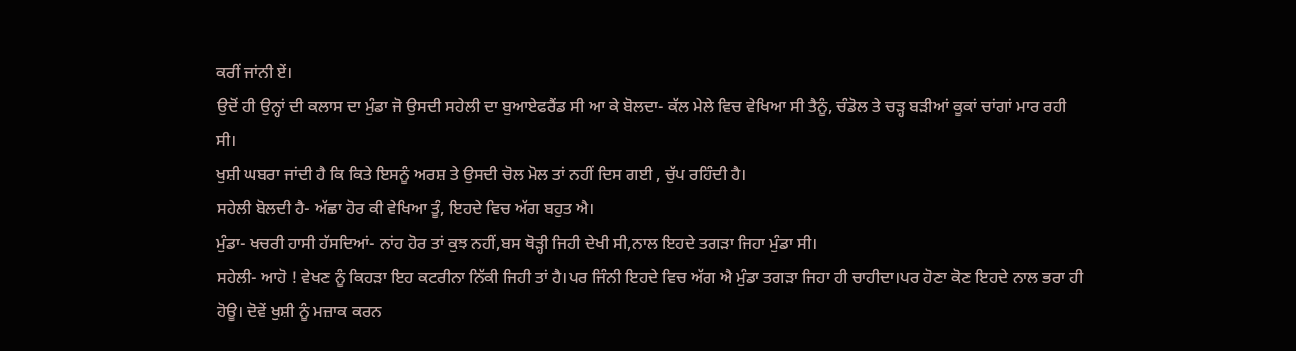ਕਰੀਂ ਜਾਂਨੀ ਏਂ।
ਉਦੋਂ ਹੀ ਉਨ੍ਹਾਂ ਦੀ ਕਲਾਸ ਦਾ ਮੁੰਡਾ ਜੋ ਉਸਦੀ ਸਹੇਲੀ ਦਾ ਬੁਆਏਫਰੈਂਡ ਸੀ ਆ ਕੇ ਬੋਲਦਾ- ਕੱਲ ਮੇਲੇ ਵਿਚ ਵੇਖਿਆ ਸੀ ਤੈਨੂੰ, ਚੰਡੋਲ ਤੇ ਚੜ੍ਹ ਬੜੀਆਂ ਕੂਕਾਂ ਚਾਂਗਾਂ ਮਾਰ ਰਹੀ ਸੀ।
ਖੁਸ਼ੀ ਘਬਰਾ ਜਾਂਦੀ ਹੈ ਕਿ ਕਿਤੇ ਇਸਨੂੰ ਅਰਸ਼ ਤੇ ਉਸਦੀ ਚੋਲ ਮੋਲ ਤਾਂ ਨਹੀਂ ਦਿਸ ਗਈ , ਚੁੱਪ ਰਹਿੰਦੀ ਹੈ।
ਸਹੇਲੀ ਬੋਲਦੀ ਹੈ- ਅੱਛਾ ਹੋਰ ਕੀ ਵੇਖਿਆ ਤੂੰ, ਇਹਦੇ ਵਿਚ ਅੱਗ ਬਹੁਤ ਐ।
ਮੁੰਡਾ- ਖਚਰੀ ਹਾਸੀ ਹੱਸਦਿਆਂ- ਨਾਂਹ ਹੋਰ ਤਾਂ ਕੁਝ ਨਹੀਂ,ਬਸ ਥੋੜ੍ਹੀ ਜਿਹੀ ਦੇਖੀ ਸੀ,ਨਾਲ ਇਹਦੇ ਤਗੜਾ ਜਿਹਾ ਮੁੰਡਾ ਸੀ।
ਸਹੇਲੀ- ਆਹੋ ! ਵੇਖਣ ਨੂੰ ਕਿਹੜਾ ਇਹ ਕਟਰੀਨਾ ਨਿੱਕੀ ਜਿਹੀ ਤਾਂ ਹੈ।ਪਰ ਜਿੰਨੀ ਇਹਦੇ ਵਿਚ ਅੱਗ ਐ ਮੁੰਡਾ ਤਗੜਾ ਜਿਹਾ ਹੀ ਚਾਹੀਦਾ।ਪਰ ਹੋਣਾ ਕੋਣ ਇਹਦੇ ਨਾਲ ਭਰਾ ਹੀ ਹੋਊ। ਦੋਵੇਂ ਖੁਸ਼ੀ ਨੂੰ ਮਜ਼ਾਕ ਕਰਨ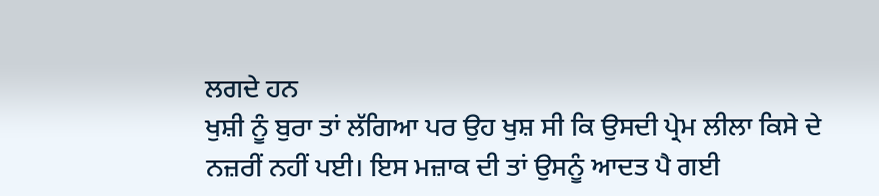ਲਗਦੇ ਹਨ
ਖੁਸ਼ੀ ਨੂੰ ਬੁਰਾ ਤਾਂ ਲੱਗਿਆ ਪਰ ਉਹ ਖੁਸ਼ ਸੀ ਕਿ ਉਸਦੀ ਪ੍ਰੇਮ ਲੀਲਾ ਕਿਸੇ ਦੇ ਨਜ਼ਰੀਂ ਨਹੀਂ ਪਈ। ਇਸ ਮਜ਼ਾਕ ਦੀ ਤਾਂ ਉਸਨੂੰ ਆਦਤ ਪੈ ਗਈ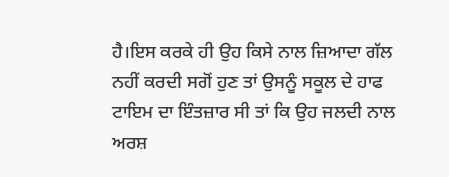ਹੈ।ਇਸ ਕਰਕੇ ਹੀ ਉਹ ਕਿਸੇ ਨਾਲ ਜ਼ਿਆਦਾ ਗੱਲ ਨਹੀਂ ਕਰਦੀ ਸਗੋਂ ਹੁਣ ਤਾਂ ਉਸਨੂੰ ਸਕੂਲ ਦੇ ਹਾਫ ਟਾਇਮ ਦਾ ਇੰਤਜ਼ਾਰ ਸੀ ਤਾਂ ਕਿ ਉਹ ਜਲਦੀ ਨਾਲ ਅਰਸ਼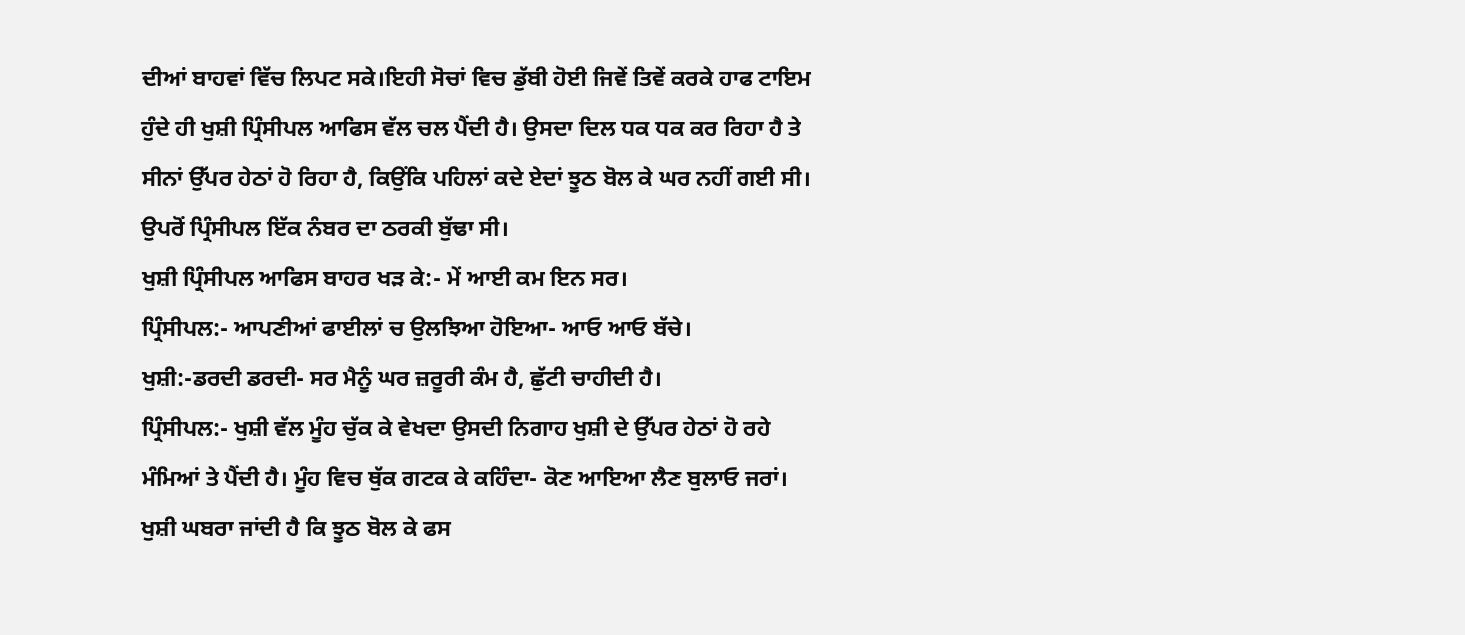ਦੀਆਂ ਬਾਹਵਾਂ ਵਿੱਚ ਲਿਪਟ ਸਕੇ।ਇਹੀ ਸੋਚਾਂ ਵਿਚ ਡੁੱਬੀ ਹੋਈ ਜਿਵੇਂ ਤਿਵੇਂ ਕਰਕੇ ਹਾਫ ਟਾਇਮ ਹੁੰਦੇ ਹੀ ਖੁਸ਼ੀ ਪ੍ਰਿੰਸੀਪਲ ਆਫਿਸ ਵੱਲ ਚਲ ਪੈਂਦੀ ਹੈ। ਉਸਦਾ ਦਿਲ ਧਕ ਧਕ ਕਰ ਰਿਹਾ ਹੈ ਤੇ ਸੀਨਾਂ ਉੱਪਰ ਹੇਠਾਂ ਹੋ ਰਿਹਾ ਹੈ, ਕਿਉਂਕਿ ਪਹਿਲਾਂ ਕਦੇ ਏਦਾਂ ਝੂਠ ਬੋਲ ਕੇ ਘਰ ਨਹੀਂ ਗਈ ਸੀ। ਉਪਰੋਂ ਪ੍ਰਿੰਸੀਪਲ ਇੱਕ ਨੰਬਰ ਦਾ ਠਰਕੀ ਬੁੱਢਾ ਸੀ।
ਖੁਸ਼ੀ ਪ੍ਰਿੰਸੀਪਲ ਆਫਿਸ ਬਾਹਰ ਖੜ ਕੇ:- ਮੇਂ ਆਈ ਕਮ ਇਨ ਸਰ।
ਪ੍ਰਿੰਸੀਪਲ:- ਆਪਣੀਆਂ ਫਾਈਲਾਂ ਚ ਉਲਝਿਆ ਹੋਇਆ- ਆਓ ਆਓ ਬੱਚੇ।
ਖੁਸ਼ੀ:-ਡਰਦੀ ਡਰਦੀ- ਸਰ ਮੈਨੂੰ ਘਰ ਜ਼ਰੂਰੀ ਕੰਮ ਹੈ, ਛੁੱਟੀ ਚਾਹੀਦੀ ਹੈ।
ਪ੍ਰਿੰਸੀਪਲ:- ਖੁਸ਼ੀ ਵੱਲ ਮੂੰਹ ਚੁੱਕ ਕੇ ਵੇਖਦਾ ਉਸਦੀ ਨਿਗਾਹ ਖੁਸ਼ੀ ਦੇ ਉੱਪਰ ਹੇਠਾਂ ਹੋ ਰਹੇ ਮੰਮਿਆਂ ਤੇ ਪੈਂਦੀ ਹੈ। ਮੂੰਹ ਵਿਚ ਥੁੱਕ ਗਟਕ ਕੇ ਕਹਿੰਦਾ- ਕੋਣ ਆਇਆ ਲੈਣ ਬੁਲਾਓ ਜਰਾਂ।
ਖੁਸ਼ੀ ਘਬਰਾ ਜਾਂਦੀ ਹੈ ਕਿ ਝੂਠ ਬੋਲ ਕੇ ਫਸ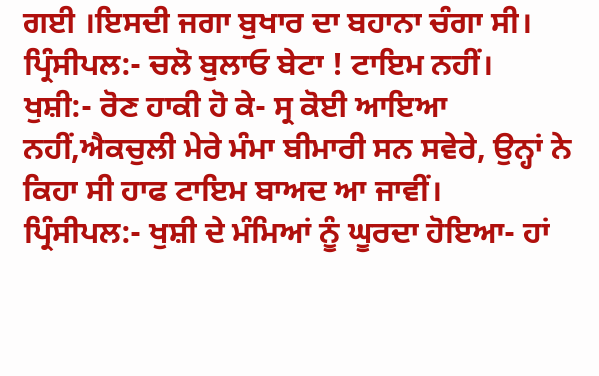ਗਈ ।ਇਸਦੀ ਜਗਾ ਬੁਖਾਰ ਦਾ ਬਹਾਨਾ ਚੰਗਾ ਸੀ।
ਪ੍ਰਿੰਸੀਪਲ:- ਚਲੋ ਬੁਲਾਓ ਬੇਟਾ ! ਟਾਇਮ ਨਹੀਂ।
ਖੁਸ਼ੀ:- ਰੋਣ ਹਾਕੀ ਹੋ ਕੇ- ਸ੍ਰ ਕੋਈ ਆਇਆ ਨਹੀਂ,ਐਕਚੁਲੀ ਮੇਰੇ ਮੰਮਾ ਬੀਮਾਰੀ ਸਨ ਸਵੇਰੇ, ਉਨ੍ਹਾਂ ਨੇ ਕਿਹਾ ਸੀ ਹਾਫ ਟਾਇਮ ਬਾਅਦ ਆ ਜਾਵੀਂ।
ਪ੍ਰਿੰਸੀਪਲ:- ਖੁਸ਼ੀ ਦੇ ਮੰਮਿਆਂ ਨੂੰ ਘੂਰਦਾ ਹੋਇਆ- ਹਾਂ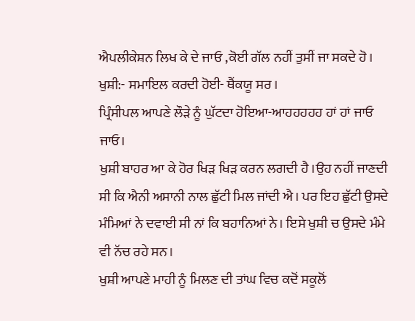ਐਪਲੀਕੇਸ਼ਨ ਲਿਖ ਕੇ ਦੇ ਜਾਓ ,ਕੋਈ ਗੱਲ ਨਹੀਂ ਤੁਸੀਂ ਜਾ ਸਕਦੇ ਹੋ।
ਖੁਸ਼ੀ:- ਸਮਾਇਲ ਕਰਦੀ ਹੋਈ- ਥੈਂਕਯੂ ਸਰ।
ਪ੍ਰਿੰਸੀਪਲ ਆਪਣੇ ਲੌੜੇ ਨੂੰ ਘੁੱਟਦਾ ਹੋਇਆ-ਆਹਹਹਹਹ ਹਾਂ ਹਾਂ ਜਾਓ ਜਾਓ।
ਖੁਸ਼ੀ ਬਾਹਰ ਆ ਕੇ ਹੋਰ ਖਿੜ ਖਿੜ ਕਰਨ ਲਗਦੀ ਹੈ।ਉਹ ਨਹੀਂ ਜਾਣਦੀ ਸੀ ਕਿ ਐਨੀ ਅਸਾਨੀ ਨਾਲ ਛੁੱਟੀ ਮਿਲ ਜਾਂਦੀ ਐ। ਪਰ ਇਹ ਛੁੱਟੀ ਉਸਦੇ ਮੰਮਿਆਂ ਨੇ ਦਵਾਈ ਸੀ ਨਾਂ ਕਿ ਬਹਾਨਿਆਂ ਨੇ। ਇਸੇ ਖੁਸ਼ੀ ਚ ਉਸਦੇ ਮੰਮੇ ਵੀ ਨੱਚ ਰਹੇ ਸਨ।
ਖੁਸ਼ੀ ਆਪਣੇ ਮਾਹੀ ਨੂੰ ਮਿਲਣ ਦੀ ਤਾਂਘ ਵਿਚ ਕਦੋਂ ਸਕੂਲੋਂ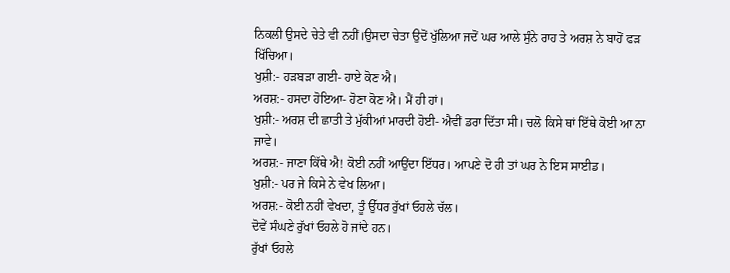ਨਿਕਲੀ ਉਸਦੇ ਚੇਤੇ ਵੀ ਨਹੀਂ।ਉਸਦਾ ਚੇਤਾ ਉਦੋਂ ਖੁੱਲਿਆ ਜਦੋਂ ਘਰ ਆਲੇ ਸੁੰਨੇ ਰਾਹ ਤੇ ਅਰਸ਼ ਨੇ ਬਾਹੋਂ ਫੜ ਖਿੱਚਿਆ।
ਖੁਸ਼ੀ:- ਹੜਬੜਾ ਗਈ- ਹਾਏ ਕੋਣ ਐ।
ਅਰਸ਼:- ਹਸਦਾ ਹੋਇਆ- ਹੋਣਾ ਕੋਣ ਐ। ਮੈਂ ਹੀ ਹਾਂ।
ਖੁਸ਼ੀ:- ਅਰਸ਼ ਦੀ ਛਾਤੀ ਤੇ ਮੁੱਕੀਆਂ ਮਾਰਦੀ ਹੋਈ- ਐਵੀਂ ਡਰਾ ਦਿੱਤਾ ਸੀ। ਚਲੋ ਕਿਸੇ ਥਾਂ ਇੱਥੇ ਕੋਈ ਆ ਨਾ ਜਾਵੇ।
ਅਰਸ਼:- ਜਾਣਾ ਕਿੱਥੇ ਐ! ਕੋਈ ਨਹੀਂ ਆਉਂਦਾ ਇੱਧਰ। ਆਪਣੇ ਦੋ ਹੀ ਤਾਂ ਘਰ ਨੇ ਇਸ ਸਾਈਡ।
ਖੁਸ਼ੀ:- ਪਰ ਜੇ ਕਿਸੇ ਨੇ ਵੇਖ ਲਿਆ।
ਅਰਸ਼:- ਕੋਈ ਨਹੀਂ ਵੇਖਦਾ, ਤੂੰ ਉੱਧਰ ਰੁੱਖਾਂ ਓਹਲੇ ਚੱਲ।
ਦੋਵੇਂ ਸੰਘਣੇ ਰੁੱਖਾਂ ਓਹਲੇ ਹੋ ਜਾਂਦੇ ਹਨ।
ਰੁੱਖਾਂ ਓਹਲੇ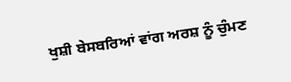ਖੁਸ਼ੀ ਬੇਸਬਰਿਆਂ ਵਾਂਗ ਅਰਸ਼ ਨੂੰ ਚੁੰਮਣ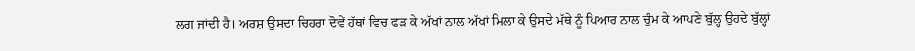ਲਗ ਜਾਂਦੀ ਹੈ। ਅਰਸ਼ ਉਸਦਾ ਚਿਹਰਾ ਦੋਵੇਂ ਹੱਥਾਂ ਵਿਚ ਫੜ ਕੇ ਅੱਖਾਂ ਨਾਲ ਅੱਖਾਂ ਮਿਲਾ ਕੇ ਉਸਦੇ ਮੱਥੇ ਨੂੰ ਪਿਆਰ ਨਾਲ ਚੁੰਮ ਕੇ ਆਪਣੇ ਬੁੱਲ੍ਹ ਉਹਦੇ ਬੁੱਲ੍ਹਾਂ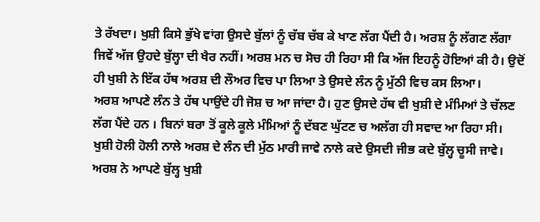ਤੇ ਰੱਖਦਾ। ਖੁਸ਼ੀ ਕਿਸੇ ਭੁੱਖੇ ਵਾਂਗ ਉਸਦੇ ਬੁੱਲਾਂ ਨੂੰ ਚੱਬ ਚੱਬ ਕੇ ਖਾਣ ਲੱਗ ਪੈਂਦੀ ਹੈ। ਅਰਸ਼ ਨੂੰ ਲੱਗਣ ਲੱਗਾ ਜਿਵੇਂ ਅੱਜ ਉਹਦੇ ਬੁੱਲ੍ਹਾ ਦੀ ਖੈਰ ਨਹੀਂ। ਅਰਸ਼ ਮਨ ਚ ਸੋਚ ਹੀ ਰਿਹਾ ਸੀ ਕਿ ਅੱਜ ਇਹਨੂੰ ਹੋਇਆਂ ਕੀ ਹੈ। ਉਦੋਂ ਹੀ ਖੁਸ਼ੀ ਨੇ ਇੱਕ ਹੱਥ ਅਰਸ਼ ਦੀ ਲੌਅਰ ਵਿਚ ਪਾ ਲਿਆ ਤੇ ਉਸਦੇ ਲੰਨ ਨੂੰ ਮੁੱਠੀ ਵਿਚ ਕਸ ਲਿਆ।
ਅਰਸ਼ ਆਪਣੇ ਲੰਨ ਤੇ ਹੱਥ ਪਾਉਂਦੇ ਹੀ ਜੋਸ਼ ਚ ਆ ਜਾਂਦਾ ਹੈ। ਹੁਣ ਉਸਦੇ ਹੱਥ ਵੀ ਖੁਸ਼ੀ ਦੇ ਮੰਮਿਆਂ ਤੇ ਚੱਲਣ ਲੱਗ ਪੈਂਦੇ ਹਨ । ਬਿਨਾਂ ਬਰਾ ਤੋਂ ਕੂਲੇ ਕੂਲੇ ਮੰਮਿਆਂ ਨੂੰ ਦੱਬਣ ਘੁੱਟਣ ਚ ਅਲੱਗ ਹੀ ਸਵਾਦ ਆ ਰਿਹਾ ਸੀ।
ਖੁਸ਼ੀ ਹੋਲੀ ਹੋਲੀ ਨਾਲੇ ਅਰਸ਼ ਦੇ ਲੰਨ ਦੀ ਮੁੱਠ ਮਾਰੀ ਜਾਵੇ ਨਾਲੇ ਕਦੇ ਉਸਦੀ ਜੀਭ ਕਦੇ ਬੁੱਲ੍ਹ ਚੂਸੀ ਜਾਵੇ। ਅਰਸ਼ ਨੇ ਆਪਣੇ ਬੁੱਲ੍ਹ ਖੁਸ਼ੀ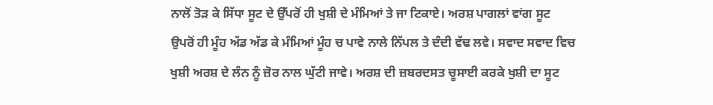ਨਾਲੋਂ ਤੋੜ ਕੇ ਸਿੱਧਾ ਸੂਟ ਦੇ ਉੱਪਰੋਂ ਹੀ ਖੁਸ਼ੀ ਦੇ ਮੰਮਿਆਂ ਤੇ ਜਾ ਟਿਕਾਏ। ਅਰਸ਼ ਪਾਗਲਾਂ ਵਾਂਗ ਸੂਟ ਉਪਰੋਂ ਹੀ ਮੂੰਹ ਅੱਡ ਅੱਡ ਕੇ ਮੰਮਿਆਂ ਮੂੰਹ ਚ ਪਾਵੇ ਨਾਲੇ ਨਿੱਪਲ ਤੇ ਦੰਦੀ ਵੱਢ ਲਵੇ। ਸਵਾਦ ਸਵਾਦ ਵਿਚ ਖੁਸ਼ੀ ਅਰਸ਼ ਦੇ ਲੰਨ ਨੂੰ ਜ਼ੋਰ ਨਾਲ ਘੁੱਟੀ ਜਾਵੇ। ਅਰਸ਼ ਦੀ ਜ਼ਬਰਦਸਤ ਚੂਸਾਈ ਕਰਕੇ ਖੁਸ਼ੀ ਦਾ ਸੂਟ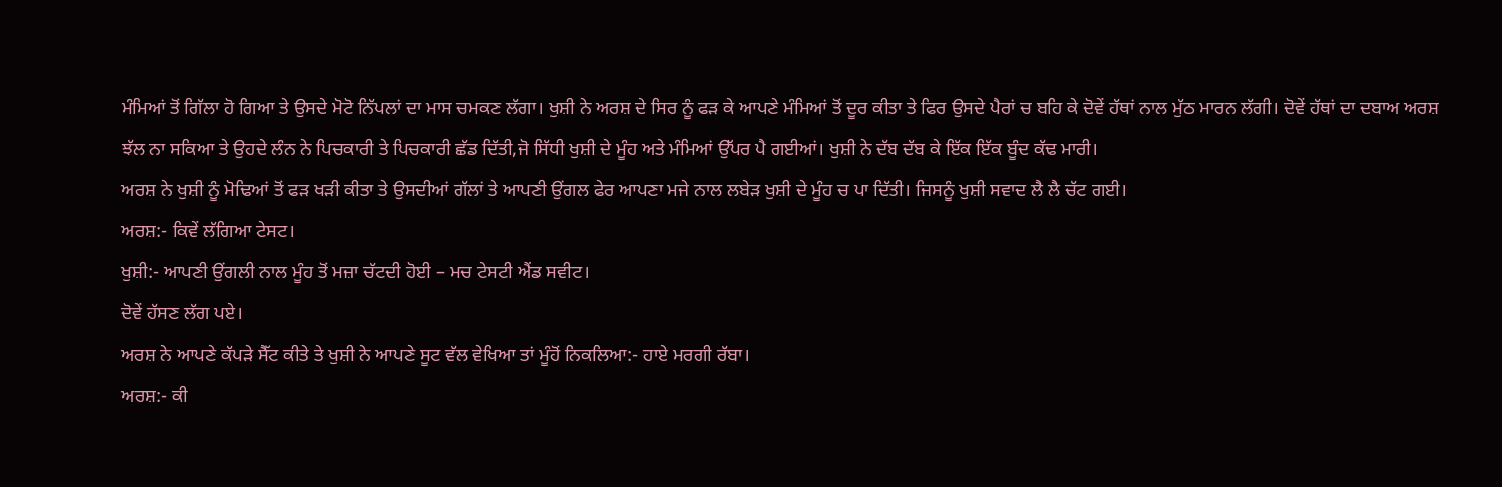ਮੰਮਿਆਂ ਤੋਂ ਗਿੱਲਾ ਹੋ ਗਿਆ ਤੇ ਉਸਦੇ ਮੋਟੋ ਨਿੱਪਲਾਂ ਦਾ ਮਾਸ ਚਮਕਣ ਲੱਗਾ। ਖੁਸ਼ੀ ਨੇ ਅਰਸ਼ ਦੇ ਸਿਰ ਨੂੰ ਫੜ ਕੇ ਆਪਣੇ ਮੰਮਿਆਂ ਤੋਂ ਦੂਰ ਕੀਤਾ ਤੇ ਫਿਰ ਉਸਦੇ ਪੈਰਾਂ ਚ ਬਹਿ ਕੇ ਦੋਵੇਂ ਹੱਥਾਂ ਨਾਲ ਮੁੱਠ ਮਾਰਨ ਲੱਗੀ। ਦੋਵੇਂ ਹੱਥਾਂ ਦਾ ਦਬਾਅ ਅਰਸ਼ ਝੱਲ ਨਾ ਸਕਿਆ ਤੇ ਉਹਦੇ ਲੰਨ ਨੇ ਪਿਚਕਾਰੀ ਤੇ ਪਿਚਕਾਰੀ ਛੱਡ ਦਿੱਤੀ,ਜੋ ਸਿੱਧੀ ਖੁਸ਼ੀ ਦੇ ਮੂੰਹ ਅਤੇ ਮੰਮਿਆਂ ਉੱਪਰ ਪੈ ਗਈਆਂ। ਖੁਸ਼ੀ ਨੇ ਦੱਬ ਦੱਬ ਕੇ ਇੱਕ ਇੱਕ ਬੂੰਦ ਕੱਢ ਮਾਰੀ।
ਅਰਸ਼ ਨੇ ਖੁਸ਼ੀ ਨੂੰ ਮੋਢਿਆਂ ਤੋਂ ਫੜ ਖੜੀ ਕੀਤਾ ਤੇ ਉਸਦੀਆਂ ਗੱਲਾਂ ਤੇ ਆਪਣੀ ਉਂਗਲ ਫੇਰ ਆਪਣਾ ਮਜੇ ਨਾਲ ਲਬੇੜ ਖੁਸ਼ੀ ਦੇ ਮੂੰਹ ਚ ਪਾ ਦਿੱਤੀ। ਜਿਸਨੂੰ ਖੁਸ਼ੀ ਸਵਾਦ ਲੈ ਲੈ ਚੱਟ ਗਈ।
ਅਰਸ਼:- ਕਿਵੇਂ ਲੱਗਿਆ ਟੇਸਟ।
ਖੁਸ਼ੀ:- ਆਪਣੀ ਉਂਗਲੀ ਨਾਲ ਮੂੰਹ ਤੋਂ ਮਜ਼ਾ ਚੱਟਦੀ ਹੋਈ – ਮਚ ਟੇਸਟੀ ਐਂਡ ਸਵੀਟ।
ਦੋਵੇਂ ਹੱਸਣ ਲੱਗ ਪਏ।
ਅਰਸ਼ ਨੇ ਆਪਣੇ ਕੱਪੜੇ ਸੈੱਟ ਕੀਤੇ ਤੇ ਖੁਸ਼ੀ ਨੇ ਆਪਣੇ ਸੂਟ ਵੱਲ ਵੇਖਿਆ ਤਾਂ ਮੂੰਹੋਂ ਨਿਕਲਿਆ:- ਹਾਏ ਮਰਗੀ ਰੱਬਾ।
ਅਰਸ਼:- ਕੀ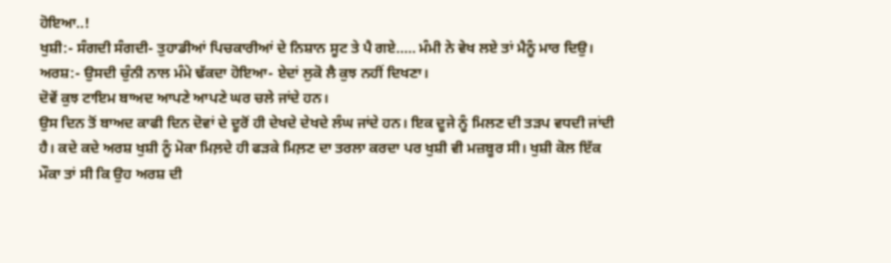ਹੋਇਆ..!
ਖੁਸ਼ੀ:- ਸੰਗਦੀ ਸੰਗਦੀ- ਤੁਹਾਡੀਆਂ ਪਿਚਕਾਰੀਆਂ ਦੇ ਨਿਸ਼ਾਨ ਸੂਟ ਤੇ ਪੈ ਗਏ….. ਮੰਮੀ ਨੇ ਵੇਖ ਲਏ ਤਾਂ ਮੈਨੂੰ ਮਾਰ ਦਿਉ।
ਅਰਸ਼:- ਉਸਦੀ ਚੁੰਨੀ ਨਾਲ ਮੰਮੇ ਢੱਕਦਾ ਹੋਇਆ- ਏਦਾਂ ਲੁਕੋ ਲੈ ਕੁਝ ਨਹੀਂ ਦਿਖਣਾ।
ਦੋਵੇਂ ਕੁਝ ਟਾਇਮ ਬਾਅਦ ਆਪਣੇ ਆਪਣੇ ਘਰ ਚਲੇ ਜਾਂਦੇ ਹਨ।
ਉਸ ਦਿਨ ਤੋਂ ਬਾਅਦ ਕਾਫੀ ਦਿਨ ਦੋਵਾਂ ਦੇ ਦੂਰੋਂ ਹੀ ਦੇਖਦੇ ਦੇਖਦੇ ਲੰਘ ਜਾਂਦੇ ਹਨ। ਇਕ ਦੂਜੇ ਨੂੰ ਮਿਲਣ ਦੀ ਤੜਪ ਵਧਦੀ ਜਾਂਦੀ ਹੈ। ਕਦੇ ਕਦੇ ਅਰਸ਼ ਖੁਸ਼ੀ ਨੂੰ ਮੋਕਾ ਮਿਲ਼ਦੇ ਹੀ ਫੜਕੇ ਮਿਲ਼ਣ ਦਾ ਤਰਲਾ ਕਰਦਾ ਪਰ ਖੁਸ਼ੀ ਵੀ ਮਜ਼ਬੂਰ ਸੀ। ਖੁਸ਼ੀ ਕੋਲ ਇੱਕ ਮੌਕਾ ਤਾਂ ਸੀ ਕਿ ਉਹ ਅਰਸ਼ ਦੀ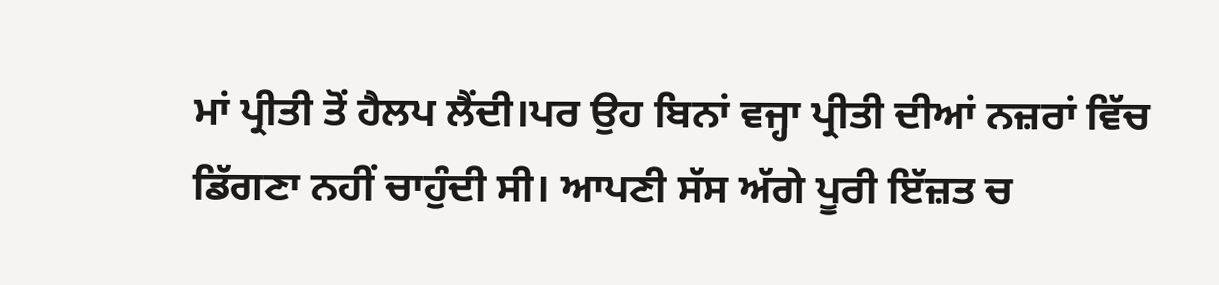ਮਾਂ ਪ੍ਰੀਤੀ ਤੋਂ ਹੈਲਪ ਲੈਂਦੀ।ਪਰ ਉਹ ਬਿਨਾਂ ਵਜ੍ਹਾ ਪ੍ਰੀਤੀ ਦੀਆਂ ਨਜ਼ਰਾਂ ਵਿੱਚ ਡਿੱਗਣਾ ਨਹੀਂ ਚਾਹੁੰਦੀ ਸੀ। ਆਪਣੀ ਸੱਸ ਅੱਗੇ ਪੂਰੀ ਇੱਜ਼ਤ ਚ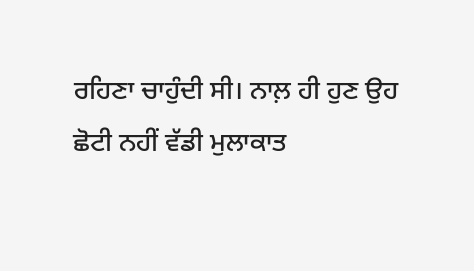ਰਹਿਣਾ ਚਾਹੁੰਦੀ ਸੀ। ਨਾਲ਼ ਹੀ ਹੁਣ ਉਹ ਛੋਟੀ ਨਹੀਂ ਵੱਡੀ ਮੁਲਾਕਾਤ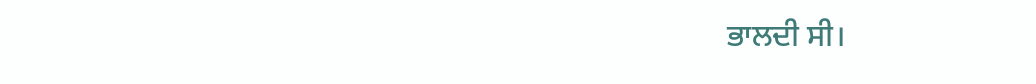ਭਾਲਦੀ ਸੀ।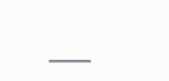___